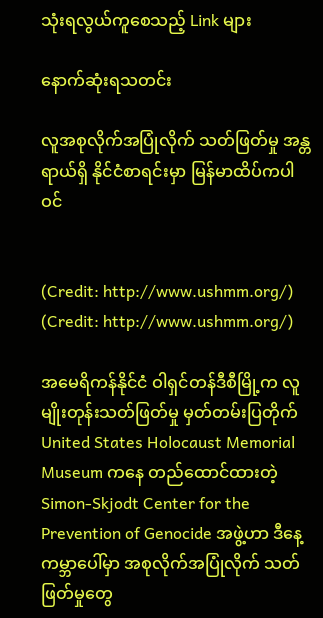သုံးရလွယ်ကူစေသည့် Link များ

နောက်ဆုံးရသတင်း

လူအစုလိုက်အပြုံလိုက် သတ်ဖြတ်မှု အန္တရာယ်ရှိ နိုင်ငံစာရင်းမှာ မြန်မာထိပ်ကပါဝင်


(Credit: http://www.ushmm.org/)
(Credit: http://www.ushmm.org/)

အမေရိကန်နိုင်ငံ ဝါရှင်တန်ဒီစီမြို့က လူမျိုးတုန်းသတ်ဖြတ်မှု မှတ်တမ်းပြတိုက် United States Holocaust Memorial Museum ကနေ တည်ထောင်ထားတဲ့ Simon-Skjodt Center for the Prevention of Genocide အဖွဲ့ဟာ ဒီနေ့ ကမ္ဘာပေါ်မှာ အစုလိုက်အပြုံလိုက် သတ်ဖြတ်မှုတွေ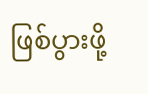ဖြစ်ပွားဖို့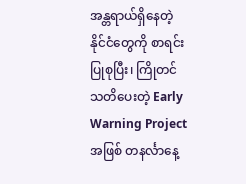အန္တရာယ်ရှိနေတဲ့ နိုင်ငံတွေကို စာရင်းပြုစုပြီး၊ ကြိုတင်သတိပေးတဲ့ Early Warning Project အဖြစ် တနင်္လာနေ့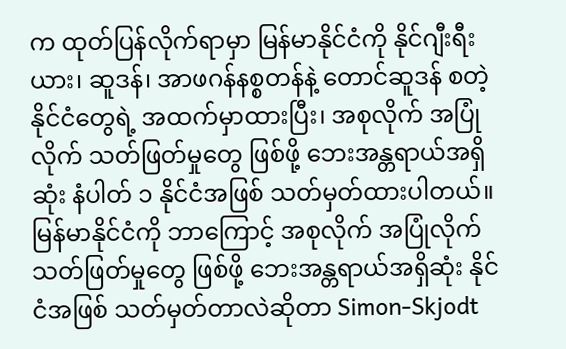က ထုတ်ပြန်လိုက်ရာမှာ မြန်မာနိုင်ငံကို နိုင်ဂျီးရီးယား၊ ဆူဒန်၊ အာဖဂန်နစ္စတန်နဲ့ တောင်ဆူဒန် စတဲ့ နိုင်ငံတွေရဲ့ အထက်မှာထားပြီး၊ အစုလိုက် အပြုံလိုက် သတ်ဖြတ်မှုတွေ ဖြစ်ဖို့ ဘေးအန္တရာယ်အရှိဆုံး နံပါတ် ၁ နိုင်ငံအဖြစ် သတ်မှတ်ထားပါတယ်။ မြန်မာနိုင်ငံကို ဘာကြောင့် အစုလိုက် အပြုံလိုက် သတ်ဖြတ်မှုတွေ ဖြစ်ဖို့ ဘေးအန္တရာယ်အရှိဆုံး နိုင်ငံအဖြစ် သတ်မှတ်တာလဲဆိုတာ Simon-Skjodt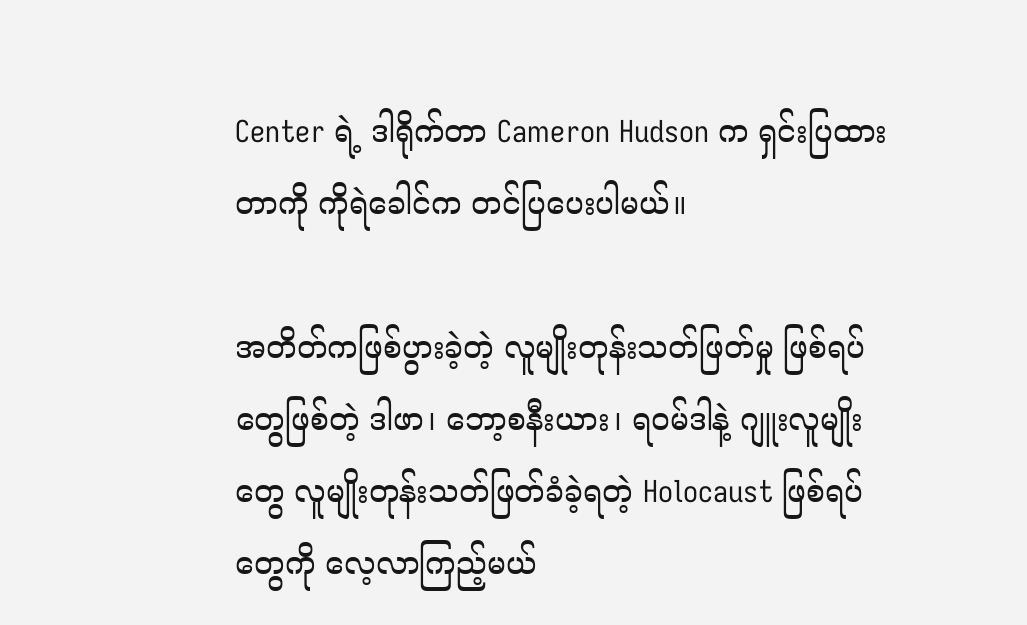Center ရဲ့ ဒါရိုက်တာ Cameron Hudson က ရှင်းပြထားတာကို ကိုရဲခေါင်က တင်ပြပေးပါမယ်။

အတိတ်ကဖြစ်ပွားခဲ့တဲ့ လူမျိုးတုန်းသတ်ဖြတ်မှု ဖြစ်ရပ်တွေဖြစ်တဲ့ ဒါဖာ၊ ဘော့စနီးယား၊ ရဝမ်ဒါနဲ့ ဂျူးလူမျိုးတွေ လူမျိုးတုန်းသတ်ဖြတ်ခံခဲ့ရတဲ့ Holocaust ဖြစ်ရပ်တွေကို လေ့လာကြည့်မယ်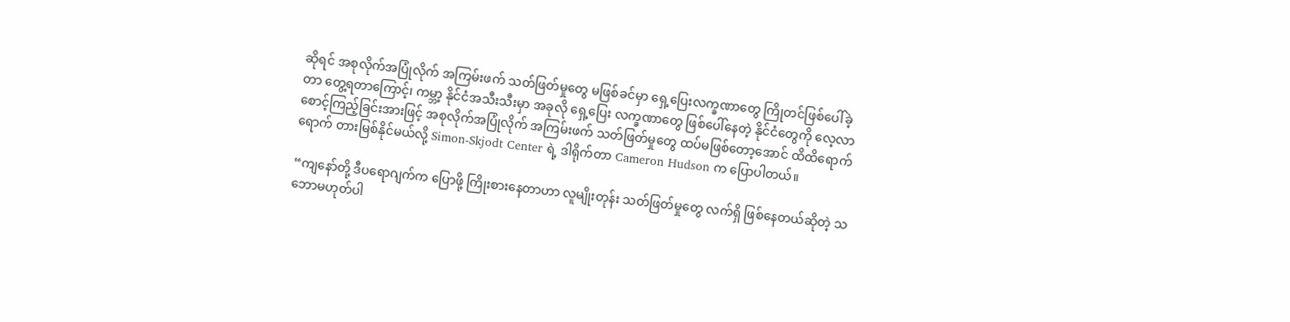ဆိုရင် အစုလိုက်အပြုံလိုက် အကြမ်းဖက် သတ်ဖြတ်မှုတွေ မဖြစ်ခင်မှာ ရှေ့ပြေးလက္ခဏာတွေ ကြိုတင်ဖြစ်ပေါ်ခဲ့တာ တွေ့ရတာကြောင့်၊ ကမ္ဘာ့ နိုင်ငံအသီးသီးမှာ အခုလို ရှေ့ပြေး လက္ခဏာတွေ ဖြစ်ပေါ်နေတဲ့ နိုင်ငံတွေကို လေ့လာစောင့်ကြည့်ခြင်းအားဖြင့် အစုလိုက်အပြုံလိုက် အကြမ်းဖက် သတ်ဖြတ်မှုတွေ ထပ်မဖြစ်တော့အောင် ထိထိရောက်ရောက် တားမြစ်နိုင်မယ်လို့ Simon-Skjodt Center ရဲ့ ဒါရိုက်တာ Cameron Hudson က ပြောပါတယ်။

“ကျနော်တို့ ဒီပရောဂျက်က ပြောဖို့ ကြိုးစားနေတာဟာ လူမျိုးတုန်း သတ်ဖြတ်မှုတွေ လက်ရှိ ဖြစ်နေတယ်ဆိုတဲ့ သဘောမဟုတ်ပါ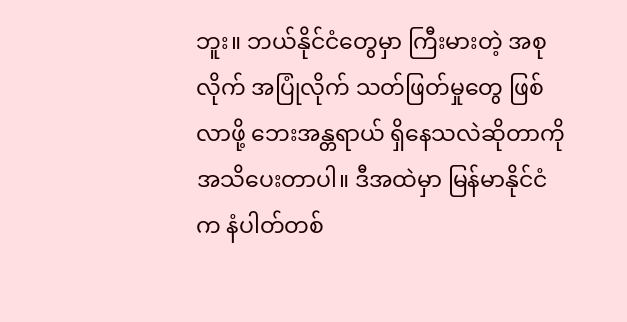ဘူး။ ဘယ်နိုင်ငံတွေမှာ ကြီးမားတဲ့ အစုလိုက် အပြုံလိုက် သတ်ဖြတ်မှုတွေ ဖြစ်လာဖို့ ဘေးအန္တရာယ် ရှိနေသလဲဆိုတာကို အသိပေးတာပါ။ ဒီအထဲမှာ မြန်မာနိုင်ငံက နံပါတ်တစ်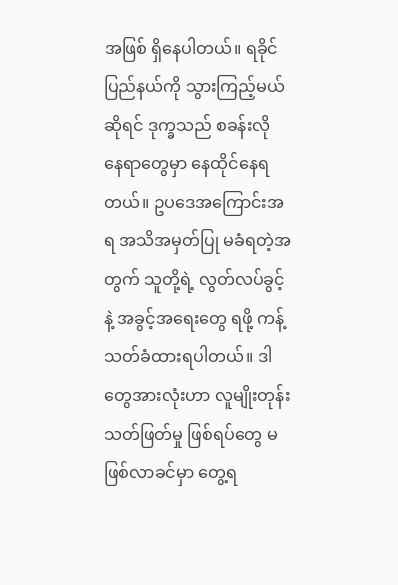အဖြစ် ရှိနေပါတယ်။ ရခိုင်ပြည်နယ်ကို သွားကြည့်မယ်ဆိုရင် ဒုက္ခသည် စခန်းလို နေရာတွေမှာ နေထိုင်နေရတယ်။ ဥပဒေအကြောင်းအရ အသိအမှတ်ပြု မခံရတဲ့အတွက် သူတို့ရဲ့ လွတ်လပ်ခွင့်နဲ့ အခွင့်အရေးတွေ ရဖို့ ကန့်သတ်ခံထားရပါတယ်။ ဒါတွေအားလုံးဟာ လူမျိုးတုန်း သတ်ဖြတ်မှု ဖြစ်ရပ်တွေ မဖြစ်လာခင်မှာ တွေ့ရ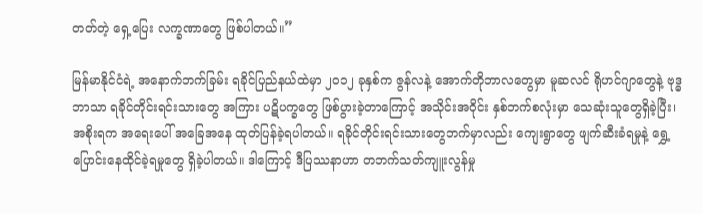တတ်တဲ့ ရှေ့ပြေး လက္ခဏာတွေ ဖြစ်ပါတယ်။”

မြန်မာနိုင်ငံရဲ့ အနောက်ဘက်ခြမ်း ရခိုင်ပြည်နယ်ထဲမှာ ၂၀၁၂ ခုနှစ်က ဇွန်လနဲ့ အောက်တိုဘာလတွေမှာ မူဆလင် ရိုဟင်ဂျာတွေနဲ့ ဗုဒ္ဓဘာသာ ရခိုင်တိုင်းရင်းသားတွေ အကြား ပဋိပက္ခတွေ ဖြစ်ပွားခဲ့တာကြောင့် အသိုင်းအဝိုင်း နှစ်ဘက်စလုံးမှာ သေဆုံးသူတွေရှိခဲ့ပြီး၊ အစိုးရက အရေးပေါ် အခြေအနေ ထုတ်ပြန်ခဲ့ရပါတယ်။ ရခိုင်တိုင်းရင်းသားတွေဘက်မှာလည်း ကျေးရွာတွေ ဖျက်ဆီးခံရမှုနဲ့ ရွှေ့ပြောင်းနေထိုင်ခဲ့ရမှုတွေ ရှိခဲ့ပါတယ်။ ဒါကြောင့် ဒီပြဿနာဟာ တဘက်သတ်ကျူးလွန်မှု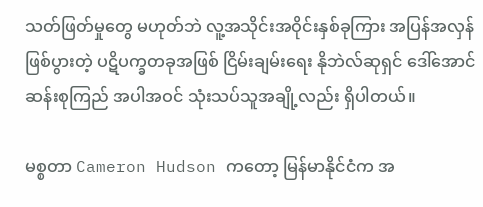သတ်ဖြတ်မှုတွေ မဟုတ်ဘဲ လူ့အသိုင်းအဝိုင်းနှစ်ခုကြား အပြန်အလှန် ဖြစ်ပွားတဲ့ ပဋိပက္ခတခုအဖြစ် ငြိမ်းချမ်းရေး နိုဘဲလ်ဆုရှင် ဒေါ်အောင်ဆန်းစုကြည် အပါအဝင် သုံးသပ်သူအချို့လည်း ရှိပါတယ်။

မစ္စတာ Cameron Hudson ကတော့ မြန်မာနိုင်ငံက အ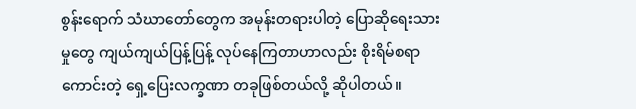စွန်းရောက် သံဃာတော်တွေက အမုန်းတရားပါတဲ့ ပြောဆိုရေးသားမှုတွေ ကျယ်ကျယ်ပြန့်ပြန့် လုပ်နေကြတာဟာလည်း စိုးရိမ်စရာကောင်းတဲ့ ရှေ့ပြေးလက္ခဏာ တခုဖြစ်တယ်လို့ ဆိုပါတယ်။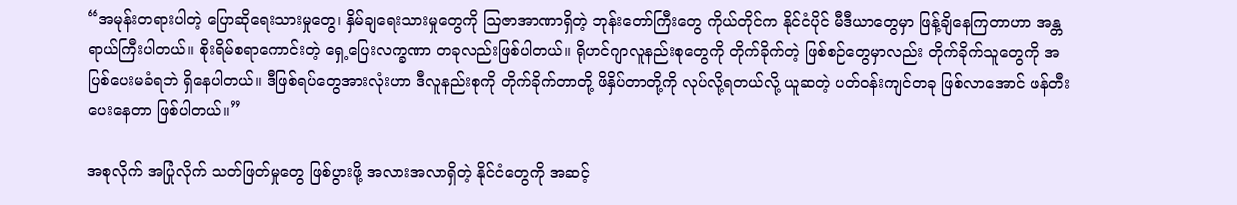“အမုန်းတရားပါတဲ့ ပြောဆိုရေးသားမှုတွေ၊ နှိမ်ချရေးသားမှုတွေကို သြဇာအာဏာရှိတဲ့ ဘုန်းတော်ကြီးတွေ ကိုယ်တိုင်က နိုင်ငံပိုင် မီဒီယာတွေမှာ ဖြန့်ချိနေကြတာဟာ အန္တရာယ်ကြီးပါတယ်။ စိုးရိမ်စရာကောင်းတဲ့ ရှေ့ပြေးလက္ခဏာ တခုလည်းဖြစ်ပါတယ်။ ရိုဟင်ဂျာလူနည်းစုတွေကို တိုက်ခိုက်တဲ့ ဖြစ်စဉ်တွေမှာလည်း တိုက်ခိုက်သူတွေကို အပြစ်ပေးမခံရဘဲ ရှိနေပါတယ်။ ဒီဖြစ်ရပ်တွေအားလုံးဟာ ဒီလူနည်းစုကို တိုက်ခိုက်တာတို့ ဖိနှိပ်တာတို့ကို လုပ်လို့ရတယ်လို့ ယူဆတဲ့ ပတ်ဝန်းကျင်တခု ဖြစ်လာအောင် ဖန်တီးပေးနေတာ ဖြစ်ပါတယ်။”

အစုလိုက် အပြုံလိုက် သတ်ဖြတ်မှုတွေ ဖြစ်ပွားဖို့ အလားအလာရှိတဲ့ နိုင်ငံတွေကို အဆင့်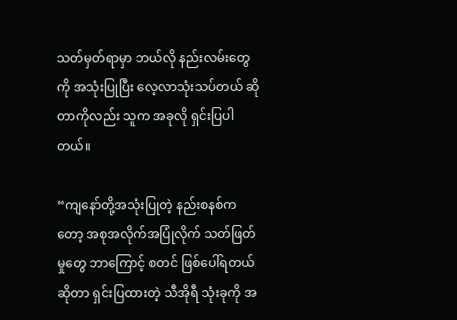သတ်မှတ်ရာမှာ ဘယ်လို နည်းလမ်းတွေကို အသုံးပြုပြီး လေ့လာသုံးသပ်တယ် ဆိုတာကိုလည်း သူက အခုလို ရှင်းပြပါတယ်။

“ကျနော်တို့အသုံးပြုတဲ့ နည်းစနစ်ကတော့ အစုအလိုက်အပြုံလိုက် သတ်ဖြတ်မှုတွေ ဘာကြောင့် စတင် ဖြစ်ပေါ်ရတယ်ဆိုတာ ရှင်းပြထားတဲ့ သီအိုရီ သုံးခုကို အ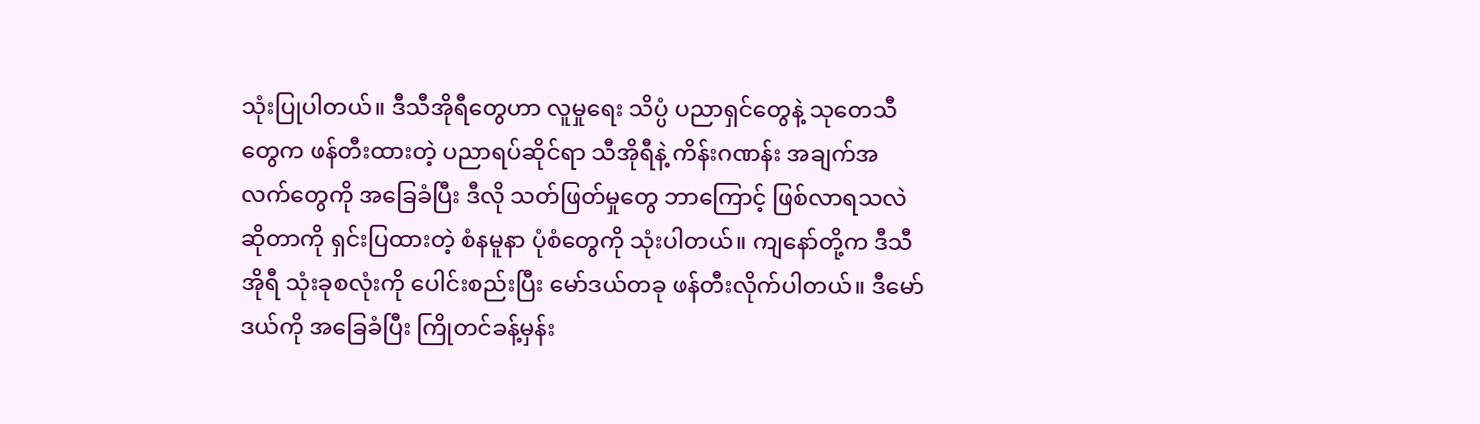သုံးပြုပါတယ်။ ဒီသီအိုရီတွေဟာ လူမှုရေး သိပ္ပံ ပညာရှင်တွေနဲ့ သုတေသီတွေက ဖန်တီးထားတဲ့ ပညာရပ်ဆိုင်ရာ သီအိုရီနဲ့ ကိန်းဂဏန်း အချက်အလက်တွေကို အခြေခံပြီး ဒီလို သတ်ဖြတ်မှုတွေ ဘာကြောင့် ဖြစ်လာရသလဲဆိုတာကို ရှင်းပြထားတဲ့ စံနမူနာ ပုံစံတွေကို သုံးပါတယ်။ ကျနော်တို့က ဒီသီအိုရီ သုံးခုစလုံးကို ပေါင်းစည်းပြီး မော်ဒယ်တခု ဖန်တီးလိုက်ပါတယ်။ ဒီမော်ဒယ်ကို အခြေခံပြီး ကြိုတင်ခန့်မှန်း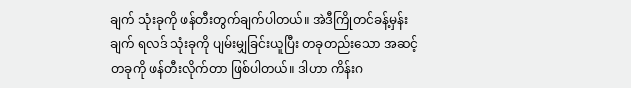ချက် သုံးခုကို ဖန်တီးတွက်ချက်ပါတယ်။ အဲဒီကြိုတင်ခန့်မှန်းချက် ရလဒ် သုံးခုကို ပျမ်းမျှခြင်းယူပြီး တခုတည်းသော အဆင့်တခုကို ဖန်တီးလိုက်တာ ဖြစ်ပါတယ်။ ဒါဟာ ကိန်းဂ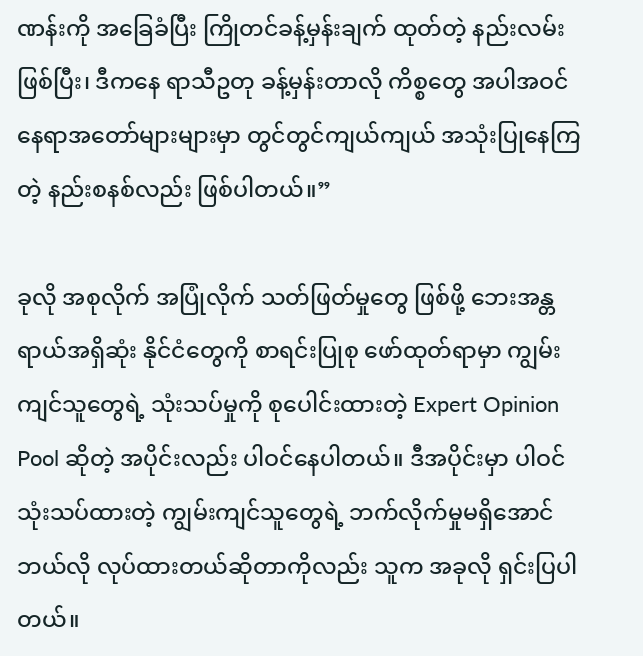ဏန်းကို အခြေခံပြီး ကြိုတင်ခန့်မှန်းချက် ထုတ်တဲ့ နည်းလမ်းဖြစ်ပြီး၊ ဒီကနေ ရာသီဥတု ခန့်မှန်းတာလို ကိစ္စတွေ အပါအဝင် နေရာအတော်များများမှာ တွင်တွင်ကျယ်ကျယ် အသုံးပြုနေကြတဲ့ နည်းစနစ်လည်း ဖြစ်ပါတယ်။”

ခုလို အစုလိုက် အပြုံလိုက် သတ်ဖြတ်မှုတွေ ဖြစ်ဖို့ ဘေးအန္တရာယ်အရှိဆုံး နိုင်ငံတွေကို စာရင်းပြုစု ဖော်ထုတ်ရာမှာ ကျွမ်းကျင်သူတွေရဲ့ သုံးသပ်မှုကို စုပေါင်းထားတဲ့ Expert Opinion Pool ဆိုတဲ့ အပိုင်းလည်း ပါဝင်နေပါတယ်။ ဒီအပိုင်းမှာ ပါဝင်သုံးသပ်ထားတဲ့ ကျွမ်းကျင်သူတွေရဲ့ ဘက်လိုက်မှုမရှိအောင် ဘယ်လို လုပ်ထားတယ်ဆိုတာကိုလည်း သူက အခုလို ရှင်းပြပါတယ်။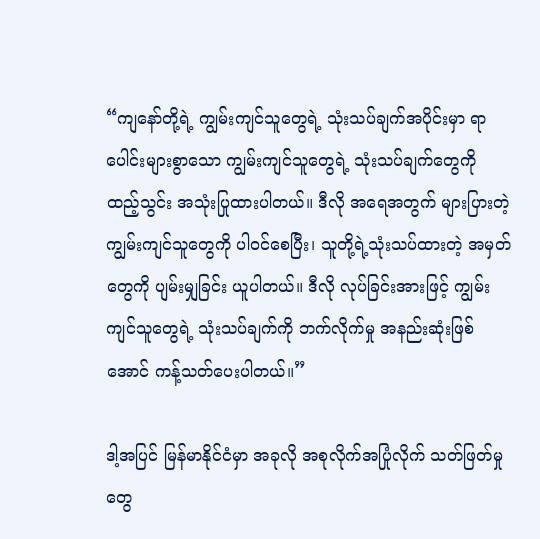“ကျနော်တို့ရဲ့ ကျွမ်းကျင်သူတွေရဲ့ သုံးသပ်ချက်အပိုင်းမှာ ရာပေါင်းများစွာသော ကျွမ်းကျင်သူတွေရဲ့ သုံးသပ်ချက်တွေကို ထည့်သွင်း အသုံးပြုထားပါတယ်။ ဒီလို အရေအတွက် များပြားတဲ့ ကျွမ်းကျင်သူတွေကို ပါဝင်စေပြီး၊ သူတို့ရဲ့သုံးသပ်ထားတဲ့ အမှတ်တွေကို ပျမ်းမျှခြင်း ယူပါတယ်။ ဒီလို လုပ်ခြင်းအားဖြင့် ကျွမ်းကျင်သူတွေရဲ့ သုံးသပ်ချက်ကို ဘက်လိုက်မှု အနည်းဆုံးဖြစ်အောင် ကန့်သတ်ပေးပါတယ်။”

ဒါ့အပြင် မြန်မာနိုင်ငံမှာ အခုလို အစုလိုက်အပြုံလိုက် သတ်ဖြတ်မှုတွေ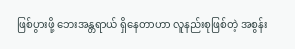ဖြစ်ပွားဖို့ ဘေးအန္တရာယ် ရှိနေတာဟာ လူနည်းစုဖြစ်တဲ့ အစွန်း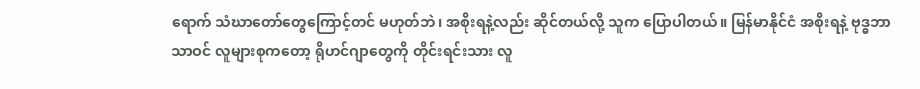ရောက် သံဃာတော်တွေကြောင့်တင် မဟုတ်ဘဲ၊ အစိုးရနဲ့လည်း ဆိုင်တယ်လို့ သူက ပြောပါတယ်။ မြန်မာနိုင်ငံ အစိုးရနဲ့ ဗုဒ္ဓဘာသာဝင် လူများစုကတော့ ရိုဟင်ဂျာတွေကို တိုင်းရင်းသား လူ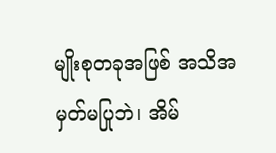မျိုးစုတခုအဖြစ် အသိအမှတ်မပြုဘဲ၊ အိမ်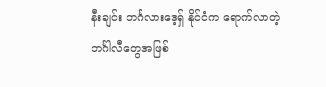နီးချင်း ဘင်္ဂလားဒေ့ရှ် နိုင်ငံက ရောက်လာတဲ့ ဘင်္ဂါလီတွေအဖြစ်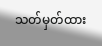သတ်မှတ်ထား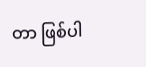တာ ဖြစ်ပါ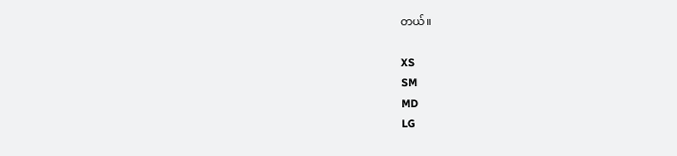တယ်။

XS
SM
MD
LG